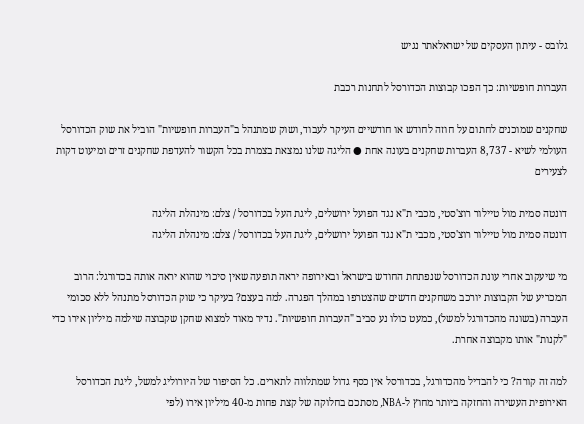גלובס - עיתון העסקים של ישראלאתר נגיש

העברות חופשיות: כך הפכו קבוצות הכדורסל לתחנות רכבת

שחקנים שמוכנים לחתום על חוזה לחודש או חודשיים העיקר לעבוד, ושוק שמתנהל ב"העברות חופשיות" הוביל את שוק הכדורסל העולמי לשיא - 8,737 העברות שחקנים בעונה אחת ● הליגה שלנו נמצאת בצמרת בכל הקשור להעדפת שחקנים זרים ומיעוט דקות לצעירים

דונטה סמית מול טיילור רוצ'סטי, מכבי ת"א נגד הפועל ירושלים, ליגת העל בכדורסל / צלם: מינהלת הליגה
דונטה סמית מול טיילור רוצ'סטי, מכבי ת"א נגד הפועל ירושלים, ליגת העל בכדורסל / צלם: מינהלת הליגה

מי שיעקוב אחרי עונת הכדורסל שנפתחת החודש בישראל ובאירופה יראה תופעה שאין סיכוי שהוא יראה אותה בכדורגל: הרוב המכריע של הקבוצות יורכב משחקנים חדשים שהצטרפו במהלך הפגרה. למה בעצם? בעיקר כי שוק הכדורסל מתנהל ללא סכומי העברה (בשונה מהכדורגל למשל), כמעט כולו נע סביב "העברות חופשיות". נדיר מאוד למצוא שחקן שקבוצה שילמה מיליון אירו כדי "לקנות" אותו מקבוצה אחרת.

למה זה קורה? כי להבדיל מהכדורגל, בכדורסל אין כסף גדול שמתלווה לתארים. כל הסיפור של היורוליג למשל, ליגת הכדורסל האירופית העשירה והחזקה ביותר מחוץ ל-NBA, מסתכם בחלוקה של קצת פחות מ-40 מיליון אירו (לפי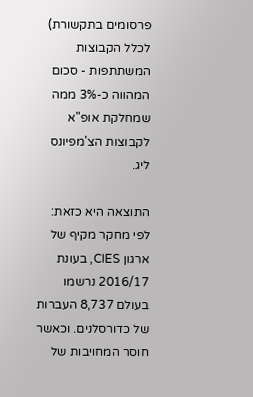פרסומים בתקשורת) לכלל הקבוצות המשתתפות - סכום המהווה כ-3% ממה שמחלקת אופ"א לקבוצות הצ'מפיונס ליג.

התוצאה היא כזאת: לפי מחקר מקיף של ארגון CIES, בעונת 2016/17 נרשמו בעולם 8,737 העברות של כדורסלנים. וכאשר חוסר המחויבות של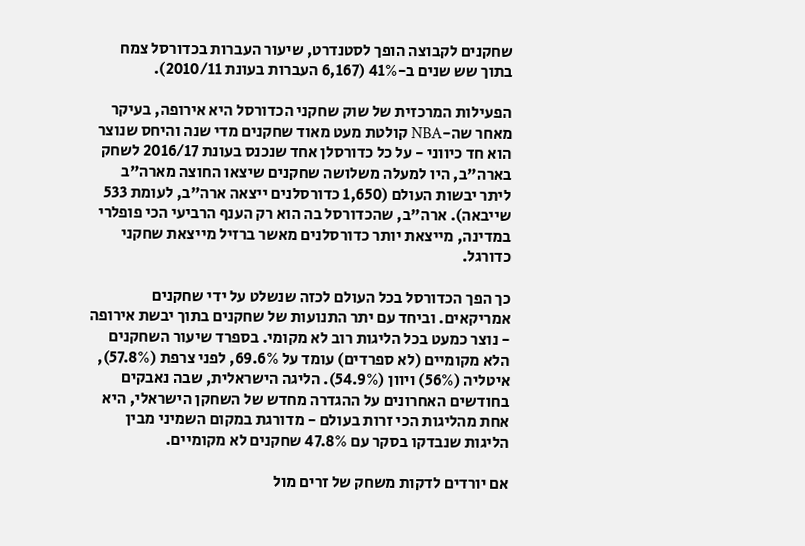שחקנים לקבוצה הופך לסטנדרט, שיעור העברות בכדורסל צמח בתוך שש שנים ב-41% (6,167 העברות בעונת 2010/11).

הפעילות המרכזית של שוק שחקני הכדורסל היא אירופה, בעיקר מאחר שה-NBA קולטת מעט מאוד שחקנים מדי שנה והיחס שנוצר הוא חד כיווני - על כל כדורסלן אחד שנכנס בעונת 2016/17 לשחק בארה"ב, היו למעלה משלושה שחקנים שיצאו החוצה מארה"ב ליתר יבשות העולם (1,650 כדורסלנים ייצאה ארה"ב, לעומת 533 שייבאה). ארה"ב, שהכדורסל בה הוא רק הענף הרביעי הכי פופלרי במדינה, מייצאת יותר כדורסלנים מאשר ברזיל מייצאת שחקני כדורגל.

כך הפך הכדורסל בכל העולם לכזה שנשלט על ידי שחקנים אמריקאים. וביחד עם יתר התנועות של שחקנים בתוך יבשת אירופה - נוצר כמעט בכל הליגות רוב לא מקומי. בספרד שיעור השחקנים הלא מקומיים (לא ספרדים) עומד על 69.6%, לפני צרפת (57.8%), איטליה (56%) ויוון (54.9%). הליגה הישראלית, שבה נאבקים בחודשים האחרונים על ההגדרה מחדש של השחקן הישראלי, היא אחת מהליגות הכי זרות בעולם - מדורגת במקום השמיני מבין הליגות שנבדקו בסקר עם 47.8% שחקנים לא מקומיים.

אם יורדים לדקות משחק של זרים מול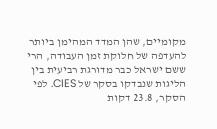מקומיים, שהן המדד המהימן ביותר להעדפה של חלוקת זמן העבודה, הרי ששם ישראל כבר מדורגת רביעית בין הליגות שנבדקו בסקר של CIES. לפי הסקר, 23.8 דקות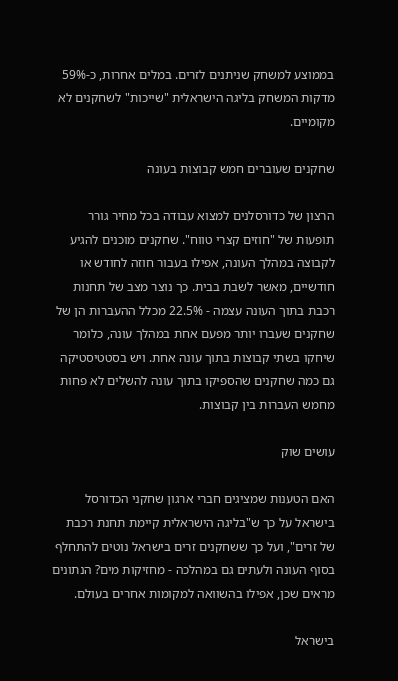בממוצע למשחק שניתנים לזרים. במלים אחרות, כ-59% מדקות המשחק בליגה הישראלית "שייכות" לשחקנים לא מקומיים.

שחקנים שעוברים חמש קבוצות בעונה

הרצון של כדורסלנים למצוא עבודה בכל מחיר גורר תופעות של "חוזים קצרי טווח". שחקנים מוכנים להגיע לקבוצה במהלך העונה, אפילו בעבור חוזה לחודש או חודשיים, מאשר לשבת בבית. כך נוצר מצב של תחנות רכבת בתוך העונה עצמה - 22.5% מכלל ההעברות הן של שחקנים שעברו יותר מפעם אחת במהלך עונה, כלומר שיחקו בשתי קבוצות בתוך עונה אחת. ויש בסטטיסטיקה גם כמה שחקנים שהספיקו בתוך עונה להשלים לא פחות מחמש העברות בין קבוצות.

עושים שוק

האם הטענות שמציגים חברי ארגון שחקני הכדורסל בישראל על כך ש"בליגה הישראלית קיימת תחנת רכבת של זרים", ועל כך ששחקנים זרים בישראל נוטים להתחלף בסוף העונה ולעתים גם במהלכה - מחזיקות מים? הנתונים מראים שכן, אפילו בהשוואה למקומות אחרים בעולם.

בישראל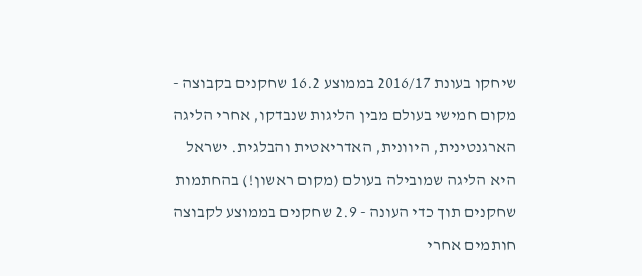שיחקו בעונת 2016/17 בממוצע 16.2 שחקנים בקבוצה - מקום חמישי בעולם מבין הליגות שנבדקו, אחרי הליגה הארגנטינית, היוונית, האדריאטית והבלגית. ישראל היא הליגה שמובילה בעולם (מקום ראשון!) בהחתמות שחקנים תוך כדי העונה - 2.9 שחקנים בממוצע לקבוצה חותמים אחרי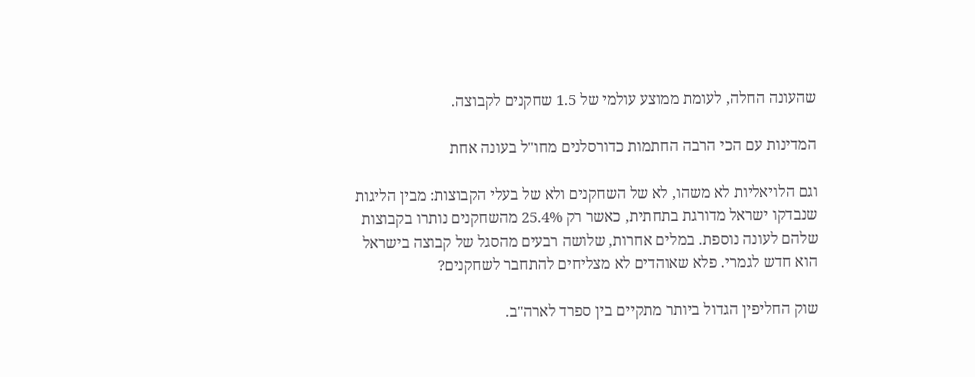שהעונה החלה, לעומת ממוצע עולמי של 1.5 שחקנים לקבוצה.

המדינות עם הכי הרבה החתמות כדורסלנים מחו"ל בעונה אחת

וגם הלויאליות לא משהו, לא של השחקנים ולא של בעלי הקבוצות: מבין הליגות שנבדקו ישראל מדורגת בתחתית, כאשר רק 25.4% מהשחקנים נותרו בקבוצות שלהם לעונה נוספת. במלים אחרות, שלושה רבעים מהסגל של קבוצה בישראל הוא חדש לגמרי. פלא שאוהדים לא מצליחים להתחבר לשחקנים?

שוק החליפין הגדול ביותר מתקיים בין ספרד לארה"ב.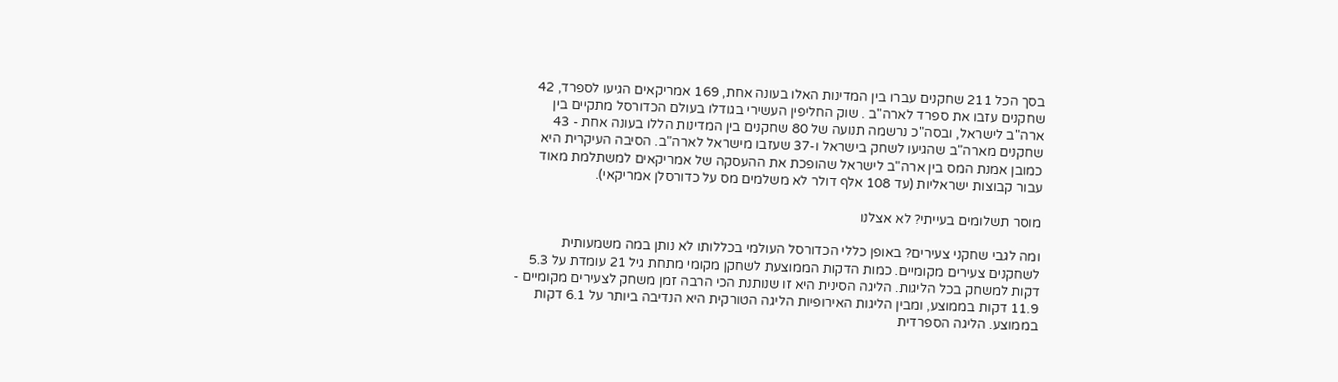בסך הכל 211 שחקנים עברו בין המדינות האלו בעונה אחת, 169 אמריקאים הגיעו לספרד, 42 שחקנים עזבו את ספרד לארה"ב . שוק החליפין העשירי בגודלו בעולם הכדורסל מתקיים בין ארה"ב לישראל, ובסה"כ נרשמה תנועה של 80 שחקנים בין המדינות הללו בעונה אחת - 43 שחקנים מארה"ב שהגיעו לשחק בישראל ו-37 שעזבו מישראל לארה"ב. הסיבה העיקרית היא כמובן אמנת המס בין ארה"ב לישראל שהופכת את ההעסקה של אמריקאים למשתלמת מאוד עבור קבוצות ישראליות (עד 108 אלף דולר לא משלמים מס על כדורסלן אמריקאי).

מוסר תשלומים בעייתי? לא אצלנו

ומה לגבי שחקני צעירים? באופן כללי הכדורסל העולמי בכללותו לא נותן במה משמעותית לשחקנים צעירים מקומיים. כמות הדקות הממוצעת לשחקן מקומי מתחת גיל 21 עומדת על 5.3 דקות למשחק בכל הליגות. הליגה הסינית היא זו שנותנת הכי הרבה זמן משחק לצעירים מקומיים - 11.9 דקות בממוצע, ומבין הליגות האירופיות הליגה הטורקית היא הנדיבה ביותר על 6.1 דקות בממוצע. הליגה הספרדית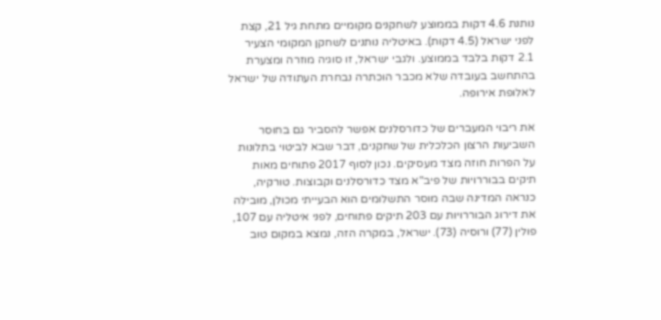נותנת 4.6 דקות בממוצע לשחקנים מקומיים מתחת גיל 21, קצת לפני ישראל (4.5 דקות). באיטליה נותנים לשחקן המקומי הצעיר 2.1 דקות בלבד בממוצע. ולגבי ישראל, זו סוגיה מוזרה ומצערת בהתחשב בעובדה שלא מכבר הוכתרה נבחרת העתודה של ישראל לאלופת אירופה.

את ריבוי המעברים של כדורסלנים אפשר להסביר גם בחוסר השביעות הרצון הכלכלית של שחקנים, דבר שבא לביטוי בתלונות על הפרות חוזה מצד מעסיקים. נכון לסוף 2017 פתוחים מאות תיקים בבוררויות של פיב"א מצד כדורסלנים וקבוצות. טורקיה, כנראה המדינה שבה מוסר התשלומים הוא הבעייתי מכולן, מובילה את דירוג הבוררויות עם 203 תיקים פתוחים, לפני איטליה עם 107, פולין (77) ורוסיה (73). ישראל, במקרה הזה, נמצא במקום טוב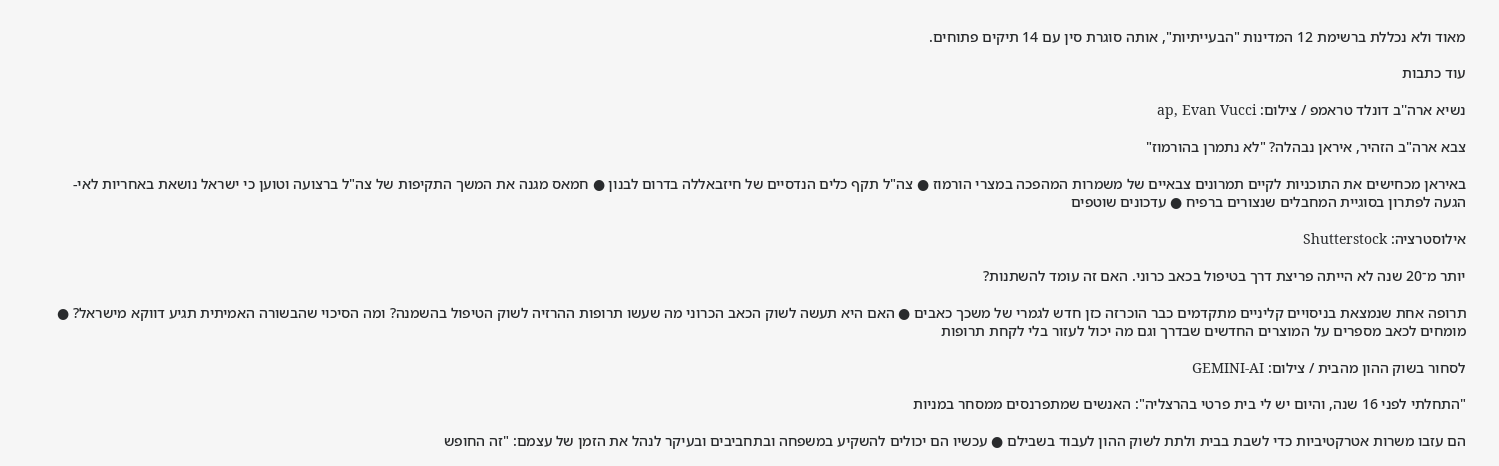מאוד ולא נכללת ברשימת 12 המדינות "הבעייתיות", אותה סוגרת סין עם 14 תיקים פתוחים.

עוד כתבות

נשיא ארה''ב דונלד טראמפ / צילום: ap, Evan Vucci

צבא ארה"ב הזהיר, איראן נבהלה? "לא נתמרן בהורמוז"

באיראן מכחישים את התוכניות לקיים תמרונים צבאיים של משמרות המהפכה במצרי הורמוז ● צה"ל תקף כלים הנדסיים של חיזבאללה בדרום לבנון ● חמאס מגנה את המשך התקיפות של צה"ל ברצועה וטוען כי ישראל נושאת באחריות לאי-הגעה לפתרון בסוגיית המחבלים שנצורים ברפיח ● עדכונים שוטפים

אילוסטרציה: Shutterstock

יותר מ־20 שנה לא הייתה פריצת דרך בטיפול בכאב כרוני. האם זה עומד להשתנות?

תרופה אחת שנמצאת בניסויים קליניים מתקדמים כבר הוכרזה כזן חדש לגמרי של משכך כאבים ● האם היא תעשה לשוק הכאב הכרוני מה שעשו תרופות ההרזיה לשוק הטיפול בהשמנה? ומה הסיכוי שהבשורה האמיתית תגיע דווקא מישראל? ● מומחים לכאב מספרים על המוצרים החדשים שבדרך וגם מה יכול לעזור בלי לקחת תרופות

לסחור בשוק ההון מהבית / צילום: GEMINI-AI

"התחלתי לפני 16 שנה, והיום יש לי בית פרטי בהרצליה": האנשים שמתפרנסים ממסחר במניות

הם עזבו משרות אטרקטיביות כדי לשבת בבית ולתת לשוק ההון לעבוד בשבילם ● עכשיו הם יכולים להשקיע במשפחה ובתחביבים ובעיקר לנהל את הזמן של עצמם: "זה החופש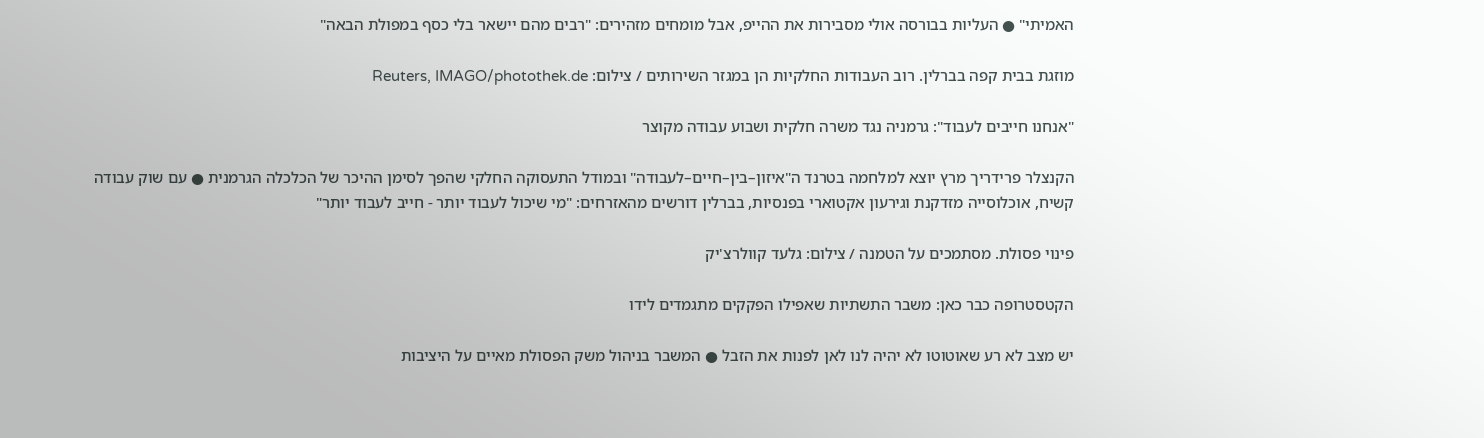האמיתי" ● העליות בבורסה אולי מסבירות את ההייפ, אבל מומחים מזהירים: "רבים מהם יישאר בלי כסף במפולת הבאה"

מוזגת בבית קפה בברלין. רוב העבודות החלקיות הן במגזר השירותים / צילום: Reuters, IMAGO/photothek.de

"אנחנו חייבים לעבוד": גרמניה נגד משרה חלקית ושבוע עבודה מקוצר

הקנצלר פרידריך מרץ יוצא למלחמה בטרנד ה"איזון–בין–חיים–לעבודה" ובמודל התעסוקה החלקי שהפך לסימן ההיכר של הכלכלה הגרמנית ● עם שוק עבודה קשיח, אוכלוסייה מזדקנת וגירעון אקטוארי בפנסיות, בברלין דורשים מהאזרחים: "מי שיכול לעבוד יותר - חייב לעבוד יותר"

פינוי פסולת. מסתמכים על הטמנה / צילום: גלעד קוולרצ'יק

הקטסטרופה כבר כאן: משבר התשתיות שאפילו הפקקים מתגמדים לידו

יש מצב לא רע שאוטוטו לא יהיה לנו לאן לפנות את הזבל ● המשבר בניהול משק הפסולת מאיים על היציבות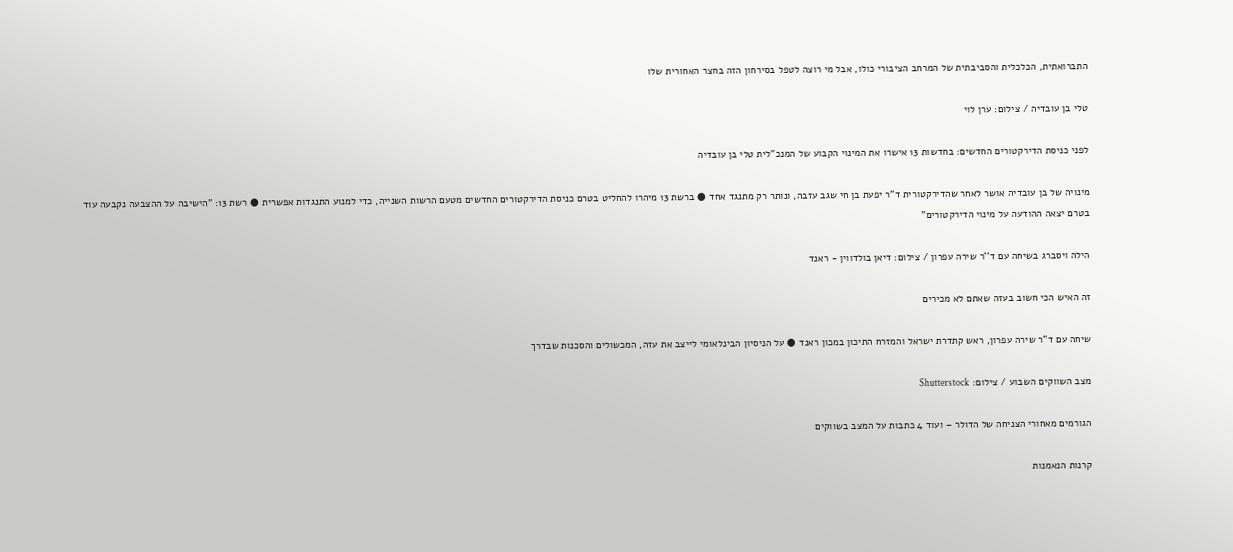התברואתית, הכלכלית והסביבתית של המרחב הציבורי כולו, אבל מי רוצה לטפל בסירחון הזה בחצר האחורית שלו

טלי בן עובדיה / צילום: ערן לוי

לפני כניסת הדירקטורים החדשים: בחדשות 13 אישרו את המינוי הקבוע של המנכ"לית טלי בן עובדיה

מינויה של בן עובדיה אושר לאחר שהדירקטורית ד"ר יפעת בן חי שגב עזבה, ונותר רק מתנגד אחד ● ברשת 13 מיהרו להחליט בטרם כניסת הדירקטורים החדשים מטעם הרשות השנייה, כדי למנוע התנגדות אפשרית ● רשת 13: "הישיבה על ההצבעה נקבעה עוד בטרם יצאה ההודעה על מינוי הדירקטורים"

הילה ויסברג בשיחה עם ד''ר שירה עפרון / צילום: דיאן בולדווין - ראנד

זה האיש הכי חשוב בעזה שאתם לא מכירים

שיחה עם ד"ר שירה עפרון, ראש קתדרת ישראל והמזרח התיכון במכון ראנד ● על הניסיון הבינלאומי לייצב את עזה, המכשולים והסכנות שבדרך

מצב השווקים השבוע / צילום: Shutterstock

הגורמים מאחורי הצניחה של הדולר – ועוד 4 כתבות על המצב בשווקים

קרנות הנאמנות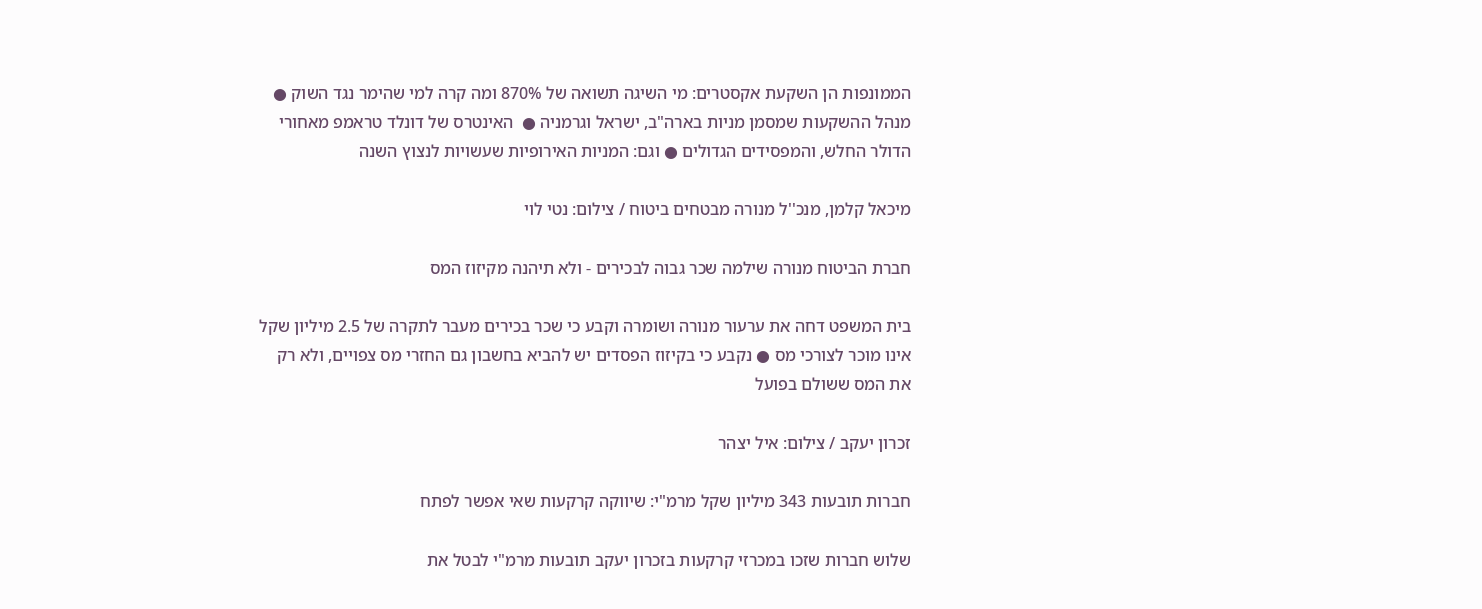הממונפות הן השקעת אקסטרים: מי השיגה תשואה של 870% ומה קרה למי שהימר נגד השוק ● מנהל ההשקעות שמסמן מניות בארה"ב, ישראל וגרמניה ●  האינטרס של דונלד טראמפ מאחורי הדולר החלש, והמפסידים הגדולים ● וגם: המניות האירופיות שעשויות לנצוץ השנה

מיכאל קלמן, מנכ''ל מנורה מבטחים ביטוח / צילום: נטי לוי

חברת הביטוח מנורה שילמה שכר גבוה לבכירים - ולא תיהנה מקיזוז המס

בית המשפט דחה את ערעור מנורה ושומרה וקבע כי שכר בכירים מעבר לתקרה של 2.5 מיליון שקל אינו מוכר לצורכי מס ● נקבע כי בקיזוז הפסדים יש להביא בחשבון גם החזרי מס צפויים, ולא רק את המס ששולם בפועל

זכרון יעקב / צילום: איל יצהר

חברות תובעות 343 מיליון שקל מרמ"י: שיווקה קרקעות שאי אפשר לפתח

שלוש חברות שזכו במכרזי קרקעות בזכרון יעקב תובעות מרמ"י לבטל את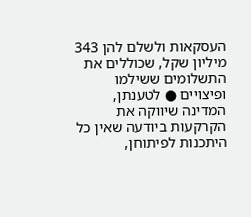העסקאות ולשלם להן 343 מיליון שקל, שכוללים את התשלומים ששילמו ופיצויים ● לטענתן, המדינה שיווקה את הקרקעות ביודעה שאין כל היתכנות לפיתוחן,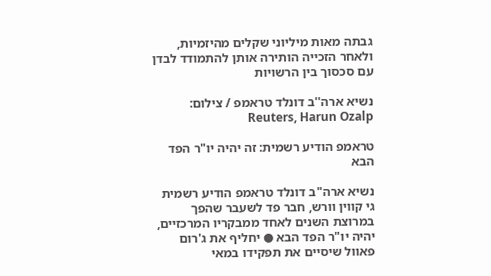גבתה מאות מיליוני שקלים מהיזמיות, ולאחר הזכייה הותירה אותן להתמודד לבדן עם סכסוך בין הרשויות

נשיא ארה''ב דונלד טראמפ / צילום: Reuters, Harun Ozalp

טראמפ הודיע רשמית: זה יהיה יו"ר הפד הבא

נשיא ארה"ב דונלד טראמפ הודיע רשמית גי קווין וורש, חבר פד לשעבר שהפך במרוצת השנים לאחד ממבקריו המרכזיים, יהיה יו"ר הפד הבא ● יחליף את ג'רום פאוול שיסיים את תפקידו במאי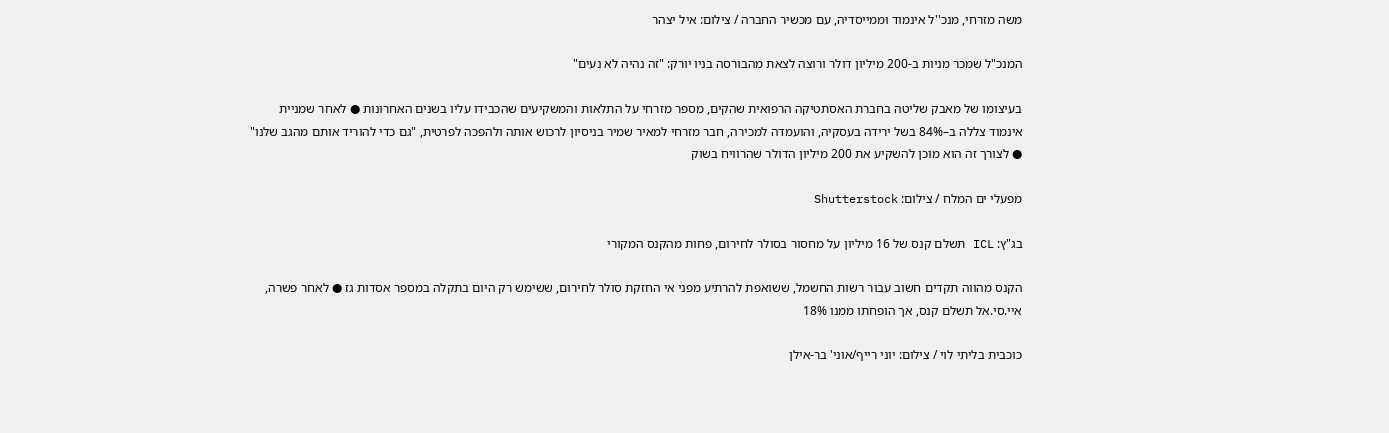משה מזרחי, מנכ''ל אינמוד וממייסדיה, עם מכשיר החברה / צילום: איל יצהר

המנכ"ל שמכר מניות ב-200 מיליון דולר ורוצה לצאת מהבורסה בניו יורק: "זה נהיה לא נעים"

בעיצומו של מאבק שליטה בחברת האסתטיקה הרפואית שהקים, מספר מזרחי על התלאות והמשקיעים שהכבידו עליו בשנים האחרונות ● לאחר שמניית אינמוד צללה ב–84% בשל ירידה בעסקיה, והועמדה למכירה, חבר מזרחי למאיר שמיר בניסיון לרכוש אותה ולהפכה לפרטית, "גם כדי להוריד אותם מהגב שלנו" ● לצורך זה הוא מוכן להשקיע את 200 מיליון הדולר שהרוויח בשוק

מפעלי ים המלח / צילום: Shutterstock

בג"ץ: ICL תשלם קנס של 16 מיליון על מחסור בסולר לחירום, פחות מהקנס המקורי

הקנס מהווה תקדים חשוב עבור רשות החשמל, ששואפת להרתיע מפני אי החזקת סולר לחירום, ששימש רק היום בתקלה במספר אסדות גז ● לאחר פשרה, איי.סי.אל תשלם קנס, אך הופחתו ממנו 18%

כוכבית בליתי לוי / צילום: יוני רייף/אוני' בר-אילן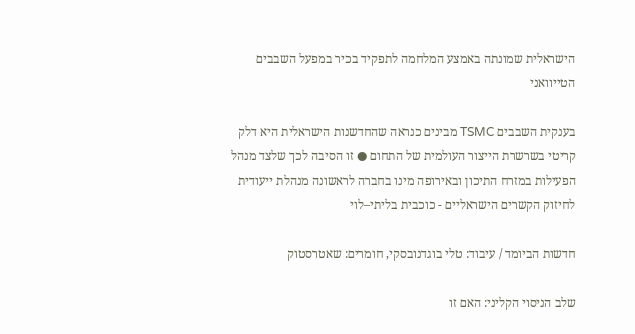הישראלית שמונתה באמצע המלחמה לתפקיד בכיר במפעל השבבים הטייוואני

בענקית השבבים TSMC מבינים כנראה שהחדשנות הישראלית היא דלק קריטי בשרשרת הייצור העולמית של התחום ● זו הסיבה לכך שלצד מנהל הפעילות במזרח התיכון ובאירופה מינו בחברה לראשונה מנהלת ייעודית לחיזוק הקשרים הישראליים - כוכבית בליתי–לוי

חדשות הביומד / עיבוד: טלי בוגדנובסקי, חומרים: שאטרסטוק

שלב הניסוי הקליני: האם זו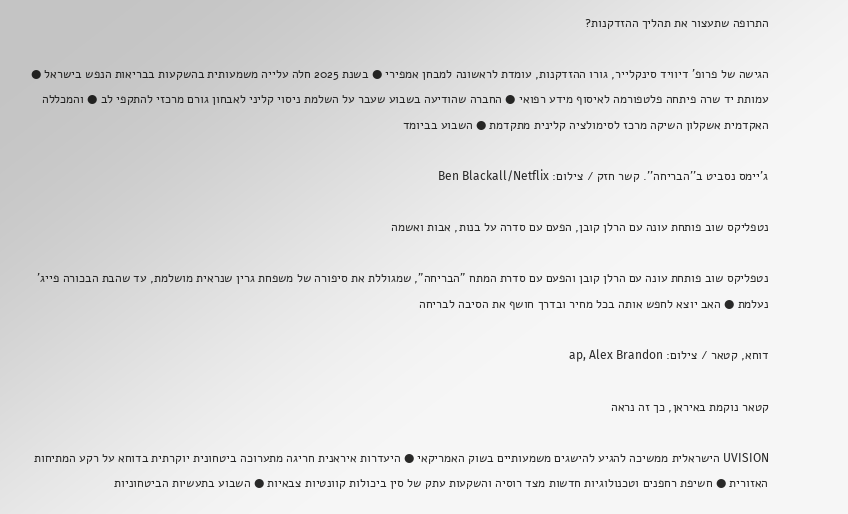התרופה שתעצור את תהליך ההזדקנות?

הגישה של פרופ' דיוויד סינקלייר, גורו ההזדקנות, עומדת לראשונה למבחן אמפירי ● בשנת 2025 חלה עלייה משמעותית בהשקעות בבריאות הנפש בישראל ● עמותת יד שרה פיתחה פלטפורמה לאיסוף מידע רפואי ● החברה שהודיעה בשבוע שעבר על השלמת ניסוי קליני לאבחון גורם מרכזי להתקפי לב ● והמכללה האקדמית אשקלון השיקה מרכז לסימולציה קלינית מתקדמת ● השבוע בביומד

ג'יימס נסביט ב''הבריחה''. קשר חזק / צילום: Ben Blackall/Netflix

נטפליקס שוב פותחת עונה עם הרלן קובן, הפעם עם סדרה על בנות, אבות ואשמה

נטפליקס שוב פותחת עונה עם הרלן קובן והפעם עם סדרת המתח "הבריחה", שמגוללת את סיפורה של משפחת גרין שנראית מושלמת, עד שהבת הבכורה פייג’ נעלמת ● האב יוצא לחפש אותה בכל מחיר ובדרך חושף את הסיבה לבריחה

דוחא, קטאר / צילום: ap, Alex Brandon

קטאר נוקמת באיראן, כך זה נראה

UVISION הישראלית ממשיכה להגיע להישגים משמעותיים בשוק האמריקאי ● היעדרות איראנית חריגה מתערוכה ביטחונית יוקרתית בדוחא על רקע המתיחות האזורית ● חשיפת רחפנים וטכנולוגיות חדשות מצד רוסיה והשקעות עתק של סין ביכולות קוונטיות צבאיות ● השבוע בתעשיות הביטחוניות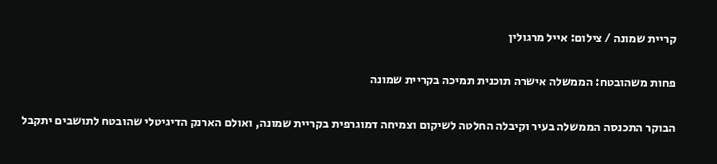קריית שמונה / צילום: אייל מרגולין

פחות משהובטח: הממשלה אישרה תוכנית תמיכה בקריית שמונה

הבוקר התכנסה הממשלה בעיר וקיבלה החלטה לשיקום וצמיחה דמוגרפית בקריית שמונה, ואולם הארנק הדיגיטלי שהובטח לתושבים יתקבל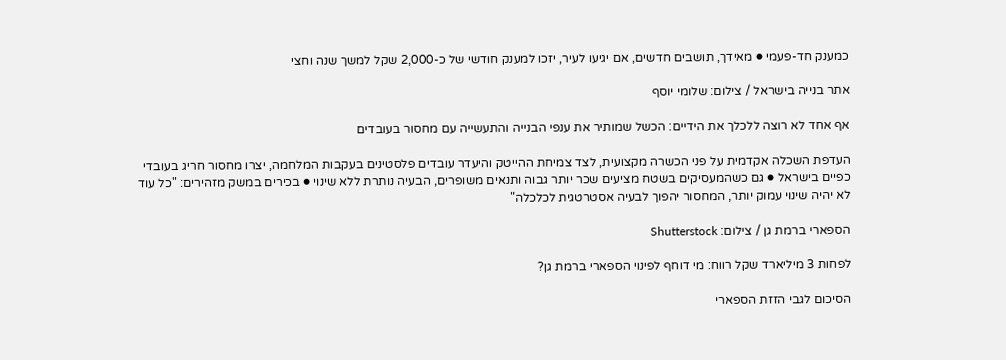כמענק חד-פעמי ● מאידך, תושבים חדשים, אם יגיעו לעיר, יזכו למענק חודשי של כ-2,000 שקל למשך שנה וחצי

אתר בנייה בישראל / צילום: שלומי יוסף

אף אחד לא רוצה ללכלך את הידיים: הכשל שמותיר את ענפי הבנייה והתעשייה עם מחסור בעובדים

העדפת השכלה אקדמית על פני הכשרה מקצועית, לצד צמיחת ההייטק והיעדר עובדים פלסטינים בעקבות המלחמה, יצרו מחסור חריג בעובדי כפיים בישראל ● גם כשהמעסיקים בשטח מציעים שכר יותר גבוה ותנאים משופרים, הבעיה נותרת ללא שינוי ● בכירים במשק מזהירים: "כל עוד לא יהיה שינוי עמוק יותר, המחסור יהפוך לבעיה אסטרטגית לכלכלה"

הספארי ברמת גן / צילום: Shutterstock

לפחות 3 מיליארד שקל רווח: מי דוחף לפינוי הספארי ברמת גן?

הסיכום לגבי הזזת הספארי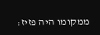ממקומו היה פזיז: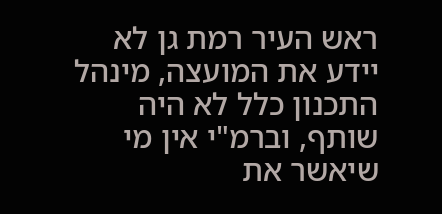ראש העיר רמת גן לא יידע את המועצה, מינהל התכנון כלל לא היה שותף, וברמ"י אין מי שיאשר את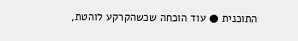התוכנית ● עוד הוכחה שכשהקרקע לוהטת,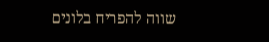שווה להפריח בלונים